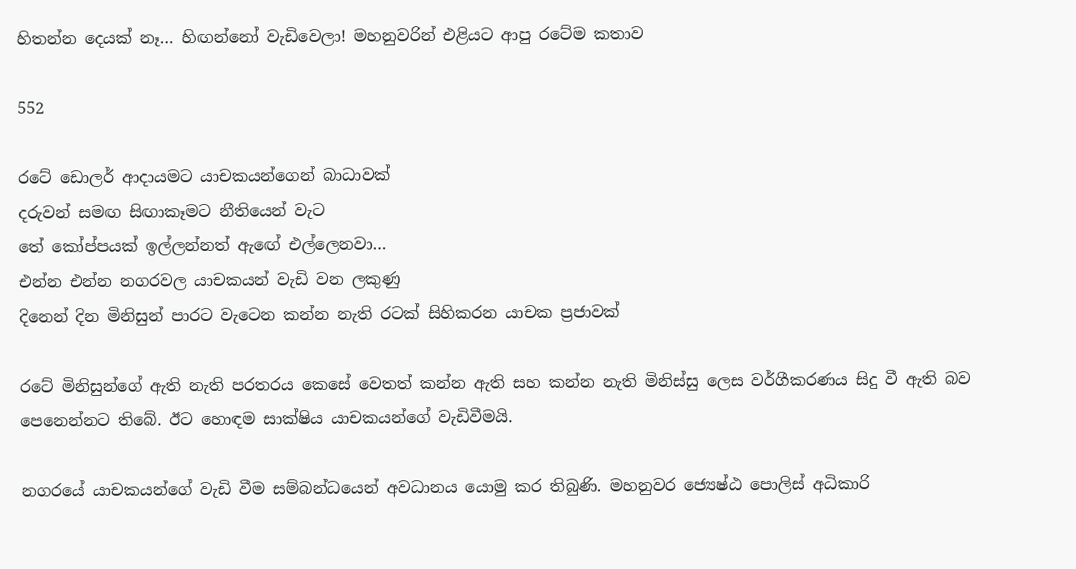හිතන්න දෙයක් නෑ… හිඟන්නෝ වැඩිවෙලා! මහනුවරින් එළියට ආපු රටේම කතාව

552

රටේ ඩොලර් ආදායමට යාචකයන්ගෙන් බාධාවක්
දරුවන් සමඟ සිඟාකෑමට නීතියෙන් වැට
තේ කෝප්පයක් ඉල්ලන්නත් ඇඟේ එල්ලෙනවා…
එන්න එන්න නගරවල යාචකයන් වැඩි වන ලකුණු
දිනෙන් දින මිනිසුන් පාරට වැටෙන කන්න නැති රටක් සිහිකරන යාචක ප්‍රජාවක්

රටේ මිනිසුන්ගේ ඇති නැති පරතරය කෙසේ වෙතත් කන්න ඇති සහ කන්න නැති මිනිස්සු ලෙස වර්ගීකරණය සිදු වී ඇති බව පෙනෙන්නට තිබේ. ඊට හොඳම සාක්ෂිය යාචකයන්ගේ වැඩිවීමයි.

නගරයේ යාචකයන්ගේ වැඩි වීම සම්බන්ධයෙන් අවධානය යොමු කර තිබුණි. මහනුවර ජ්‍යෙෂ්ඨ පොලිස් අධිකාරි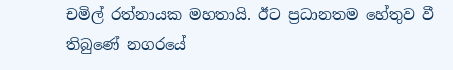චමිල් රත්නායක මහතායි. ඊට ප්‍රධානතම හේතුව වී තිබුණේ නගරයේ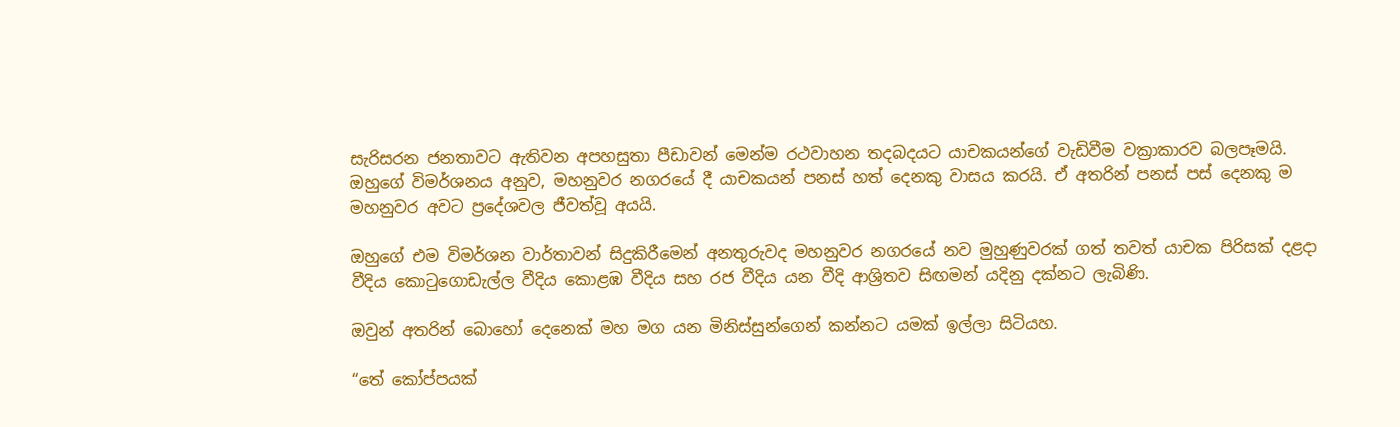සැරිසරන ජනතාවට ඇතිවන අපහසුතා පීඩාවන් මෙන්ම රථවාහන තදබදයට යාචකයන්ගේ වැඩිවීම වක්‍රාකාරව බලපෑමයි. ඔහුගේ විමර්ශනය අනුව, මහනුවර නගරයේ දී යාචකයන් පනස් හත් දෙනකු වාසය කරයි. ඒ අතරින් පනස් පස් දෙනකු ම මහනුවර අවට ප්‍රදේශවල ජීවත්වූ අයයි.

ඔහුගේ එම විමර්ශන වාර්තාවන් සිදුකිරීමෙන් අනතුරුවද මහනුවර නගරයේ නව මුහුණුවරක් ගත් තවත් යාචක පිරිසක් දළදා වීදිය කොටුගොඩැල්ල වීදිය කොළඹ වීදිය සහ රජ වීදිය යන වීදි ආශ්‍රිතව සිඟමන් යදිනු දක්නට ලැබිණි.

ඔවුන් අතරින් බොහෝ දෙනෙක් මහ මග යන මිනිස්සුන්ගෙන් කන්නට යමක් ඉල්ලා සිටියහ.

“තේ කෝප්පයක්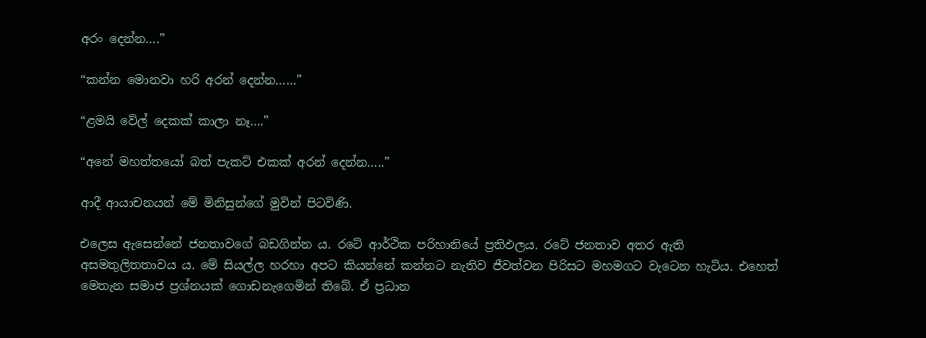අරං දෙන්න….”

“කන්න මොනවා හරි අරන් දෙන්න……”

“ළමයි වේල් දෙකක් කාලා නෑ….”

“අනේ මහත්තයෝ බත් පැකට් එකක් අරන් දෙන්න…..”

ආදී ආයාචනයන් මේ මිනිසුන්ගේ මුවින් පිටවිණි.

එලෙස ඇසෙන්නේ ජනතාවගේ බඩගින්න ය. රටේ ආර්ථික පරිහානියේ ප්‍රතිඵලය. රටේ ජනතාව අතර ඇති අසමතුලිතතාවය ය. මේ සියල්ල හරහා අපට කියන්නේ කන්නට නැතිව ජීවත්වන පිරිසට මහමගට වැටෙන හැටිය. එහෙත් මෙතැන සමාජ ප්‍රශ්නයක් ගොඩනැගෙමින් තිබේ. ඒ ප්‍රධාන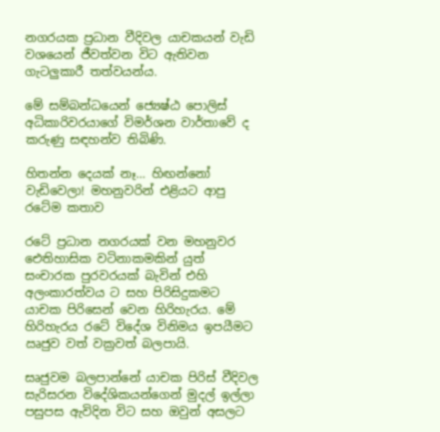නගරයක ප්‍රධාන වීදිවල යාචකයන් වැඩි වශයෙන් ජීවත්වන විට ඇතිවන ගැටලුකාරී තත්වයන්ය.

මේ සම්බන්ධයෙන් ජ්‍යෙෂ්ඨ පොලිස් අධිකාරිවරයාගේ විමර්ශන වාර්තාවේ ද කරුණු සඳහන්ව තිබිණි.

හිතන්න දෙයක් නෑ… හිඟන්නෝ වැඩිවෙලා! මහනුවරින් එළියට ආපු රටේම කතාව

රටේ ප්‍රධාන නගරයක් වන මහනුවර ඓතිහාසික වටිනාකමකින් යුත් සංචාරක පුරවරයක් බැවින් එහි අලංකාරත්වය ට සහ පිරිසිදුකමට යාචක පිරිසෙන් වෙන හිරිහැරය. මේ හිරිහැරය රටේ විදේශ විනිමය ඉපයීමට ඍජුව වත් වක්‍රවත් බලපායි.

සෘජුවම බලපාන්නේ යාචක පිරිස් වීදිවල සැරිසරන විදේශිකයන්ගෙන් මුදල් ඉල්ලා පසුපස ඇවිදින විට සහ ඔවුන් අසලට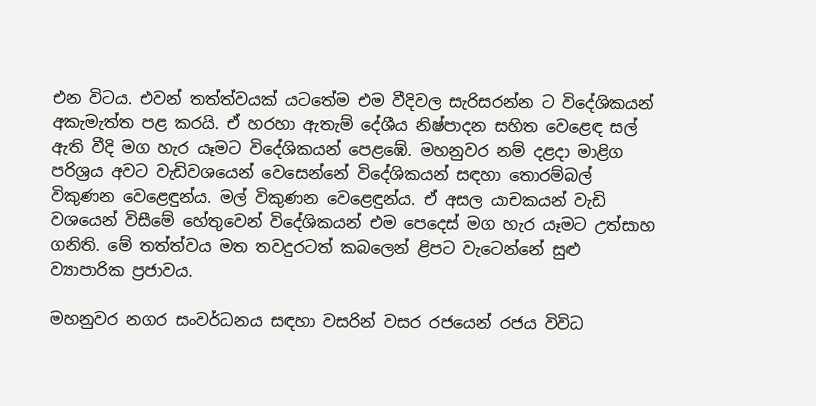එන විටය. එවන් තත්ත්වයක් යටතේම එම වීදිවල සැරිසරන්න ට විදේශිකයන් අකැමැත්ත පළ කරයි. ඒ හරහා ඇතැම් දේශීය නිෂ්පාදන සහිත වෙළෙඳ සල් ඇති වීදි මග හැර යෑමට විදේශිකයන් පෙළඹේ. මහනුවර නම් දළදා මාළිග පරිශ්‍රය අවට වැඩිවශයෙන් වෙසෙන්නේ විදේශිකයන් සඳහා තොරම්බල් විකුණන වෙළෙඳුන්ය. මල් විකුණන වෙළෙඳුන්ය. ඒ අසල යාචකයන් වැඩි වශයෙන් විසීමේ හේතුවෙන් විදේශිකයන් එම පෙදෙස් මග හැර යෑමට උත්සාහ ගනිති. මේ තත්ත්වය මත තවදුරටත් කබලෙන් ළිපට වැටෙන්නේ සුළු ව්‍යාපාරික ප්‍රජාවය.

මහනුවර නගර සංවර්ධනය සඳහා වසරින් වසර රජයෙන් රජය විවිධ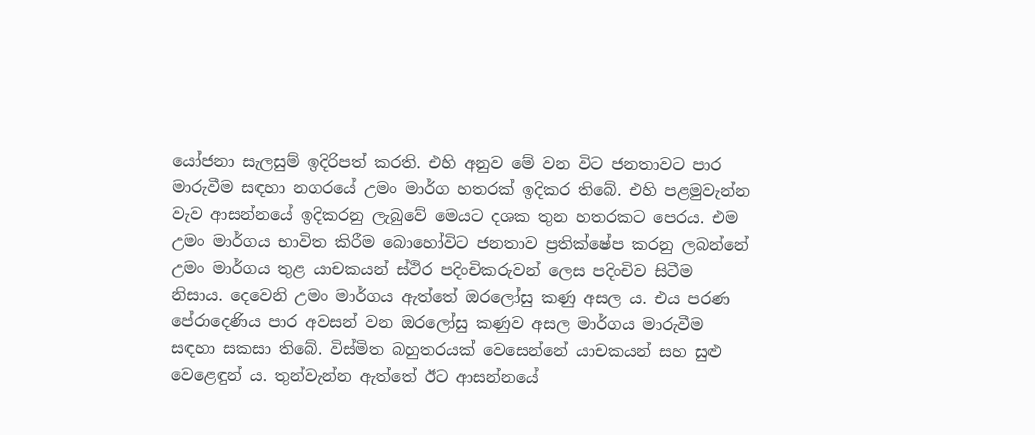යෝජනා සැලසුම් ඉදිරිපත් කරති. එහි අනුව මේ වන විට ජනතාවට පාර මාරුවීම සඳහා නගරයේ උමං මාර්ග හතරක් ඉදිකර තිබේ. එහි පළමුවැන්න වැව ආසන්නයේ ඉදිකරනු ලැබුවේ මෙයට දශක තුන හතරකට පෙරය. එම උමං මාර්ගය භාවිත කිරීම බොහෝවිට ජනතාව ප්‍රතික්ෂේප කරනු ලබන්නේ උමං මාර්ගය තුළ යාචකයන් ස්ථිර පදිංචිකරුවන් ලෙස පදිංචිව සිටීම නිසාය. දෙවෙනි උමං මාර්ගය ඇත්තේ ඔරලෝසු කණු අසල ය. එය පරණ පේරාදෙණිය පාර අවසන් වන ඔරලෝසු කණුව අසල මාර්ගය මාරුවීම සඳහා සකසා තිබේ. විස්මිත බහුතරයක් වෙසෙන්නේ යාචකයන් සහ සුළු වෙළෙඳුන් ය. තුන්වැන්න ඇත්තේ ඊට ආසන්නයේ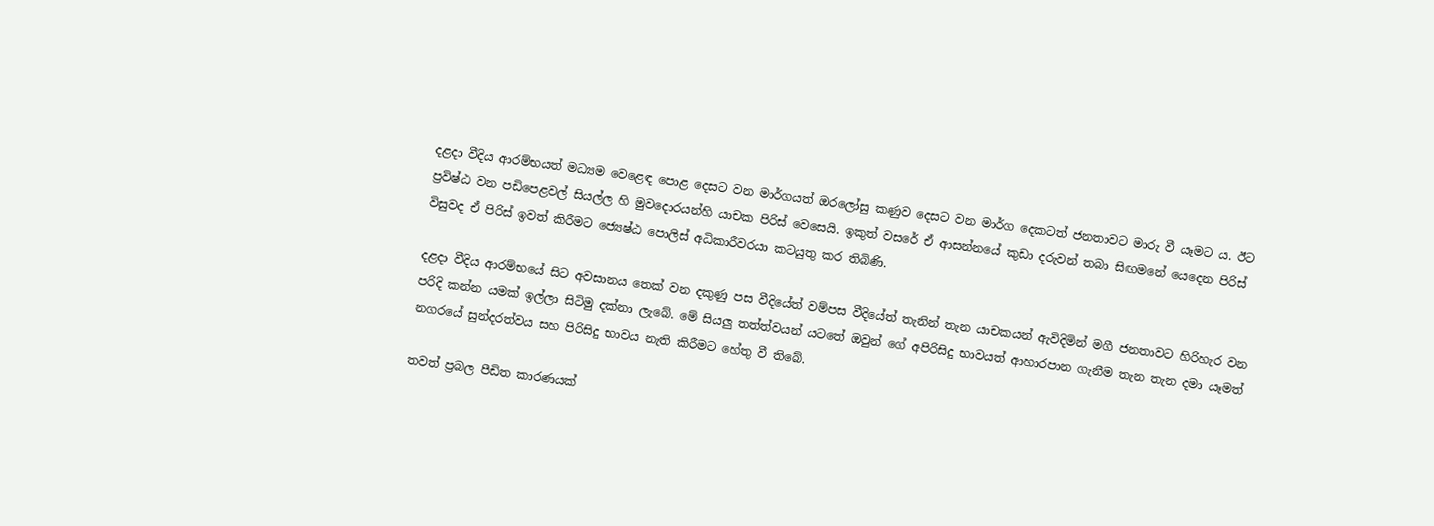දළදා වීදිය ආරම්භයත් මධ්‍යම වෙළෙඳ පොළ දෙසට වන මාර්ගයත් ඔරලෝසු කණුව දෙසට වන මාර්ග දෙකටත් ජනතාවට මාරු වී යෑමට ය. ඊට ප්‍රවිෂ්ඨ වන පඩිපෙළවල් සියල්ල හි මුවදොරයන්හි යාචක පිරිස් වෙසෙයි. ඉකුත් වසරේ ඒ ආසන්නයේ කුඩා දරුවන් තබා සිඟමනේ යෙදෙන පිරිස් විසුවද ඒ පිරිස් ඉවත් කිරීමට ජ්‍යෙෂ්ඨ පොලිස් අධිකාරීවරයා කටයුතු කර තිබිණි.

දළදා වීදිය ආරම්භයේ සිට අවසානය තෙක් වන දකුණු පස වීදියේත් වම්පස වීදියේත් තැනින් තැන යාචකයන් ඇවිදිමින් මගී ජනතාවට හිරිහැර වන පරිදි කන්න යමක් ඉල්ලා සිටිමු දක්නා ලැබේ. මේ සියලු තත්ත්වයන් යටතේ ඔවුන් ගේ අපිරිසිදු භාවයත් ආහාරපාන ගැනීම තැන තැන දමා යෑමත් නගරයේ සුන්දරත්වය සහ පිරිසිදු භාවය නැති කිරීමට හේතු වී තිබේ.

තවත් ප්‍රබල පීඩිත කාරණයක්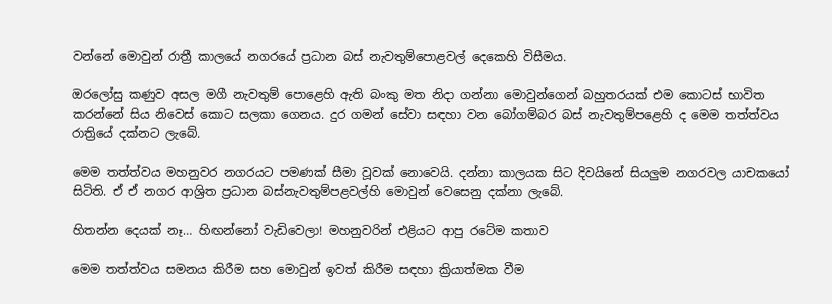වන්නේ මොවුන් රාත්‍රී කාලයේ නගරයේ ප්‍රධාන බස් නැවතුම්පොළවල් දෙකෙහි විසීමය.

ඔරලෝසු කණුව අසල මගී නැවතුම් පොළෙහි ඇති බංකු මත නිදා ගන්නා මොවුන්ගෙන් බහුතරයක් එම කොටස් භාවිත කරන්නේ සිය නිවෙස් කොට සලකා ගෙනය. දුර ගමන් සේවා සඳහා වන බෝගම්බර බස් නැවතුම්පළෙහි ද මෙම තත්ත්වය රාත්‍රියේ දක්නට ලැබේ.

මෙම තත්ත්වය මහනුවර නගරයට පමණක් සීමා වූවක් නොවෙයි. දන්නා කාලයක සිට දිවයිනේ සියලුම නගරවල යාචකයෝ සිටිති. ඒ ඒ නගර ආශ්‍රිත ප්‍රධාන බස්නැවතුම්පළවල්හි මොවුන් වෙසෙනු දක්නා ලැබේ.

හිතන්න දෙයක් නෑ… හිඟන්නෝ වැඩිවෙලා! මහනුවරින් එළියට ආපු රටේම කතාව

මෙම තත්ත්වය සමනය කිරීම සහ මොවුන් ඉවත් කිරීම සඳහා ක්‍රියාත්මක වීම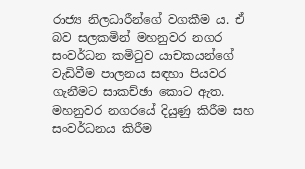රාජ්‍ය නිලධාරීන්ගේ වගකීම ය. ඒ බව සලකමින් මහනුවර නගර සංවර්ධන කමිටුව යාචකයන්ගේ වැඩිවීම පාලනය සඳහා පියවර ගැනීමට සාකච්ඡා කොට ඇත. මහනුවර නගරයේ දියුණු කිරීම සහ සංවර්ධනය කිරීම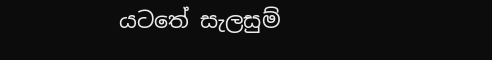යටතේ සැලසුම්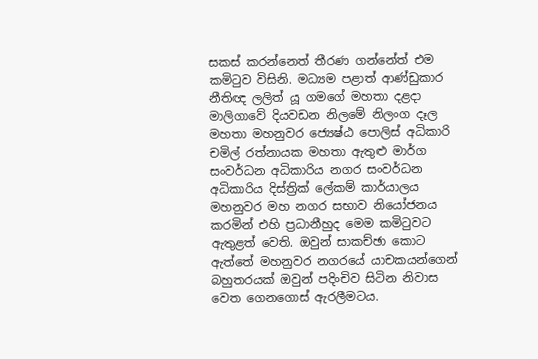සකස් කරන්නෙත් තීරණ ගන්නේත් එම කමිටුව විසිනි. මධ්‍යම පළාත් ආණ්ඩුකාර නීතිඥ ලලිත් යූ ගමගේ මහතා දළදා මාලිගාවේ දියවඩන නිලමේ නිලංග දෑල මහතා මහනුවර ජ්‍යෙෂ්ඨ පොලිස් අධිකාරි චමිල් රත්නායක මහතා ඇතුළු මාර්ග සංවර්ධන අධිකාරිය නගර සංවර්ධන අධිකාරිය දිස්ත්‍රික් ලේකම් කාර්යාලය මහනුවර මහ නගර සභාව නියෝජනය කරමින් එහි ප්‍රධානීහුද මෙම කමිටුවට ඇතුළත් වෙති. ඔවුන් සාකච්ඡා කොට ඇත්තේ මහනුවර නගරයේ යාචකයන්ගෙන් බහුතරයක් ඔවුන් පදිංචිව සිටින නිවාස වෙත ගෙනගොස් ඇරලීමටය.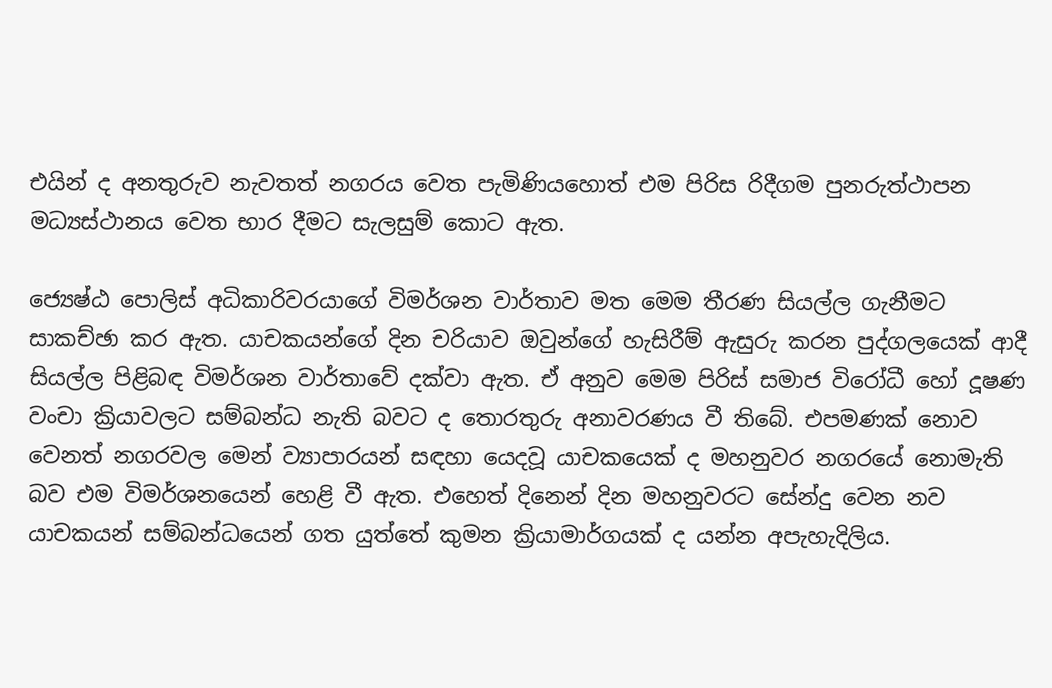එයින් ද අනතුරුව නැවතත් නගරය වෙත පැමිණියහොත් එම පිරිස රිදීගම පුනරුත්ථාපන මධ්‍යස්ථානය වෙත භාර දීමට සැලසුම් කොට ඇත.

ජ්‍යෙෂ්ඨ පොලිස් අධිකාරිවරයාගේ විමර්ශන වාර්තාව මත මෙම තීරණ සියල්ල ගැනීමට සාකච්ඡා කර ඇත. යාචකයන්ගේ දින චරියාව ඔවුන්ගේ හැසිරීම් ඇසුරු කරන පුද්ගලයෙක් ආදී සියල්ල පිළිබඳ විමර්ශන වාර්තාවේ දක්වා ඇත. ඒ අනුව මෙම පිරිස් සමාජ විරෝධී හෝ දූෂණ වංචා ක්‍රියාවලට සම්බන්ධ නැති බවට ද තොරතුරු අනාවරණය වී තිබේ. එපමණක් නොව වෙනත් නගරවල මෙන් ව්‍යාපාරයන් සඳහා යෙදවූ යාචකයෙක් ද මහනුවර නගරයේ නොමැති බව එම විමර්ශනයෙන් හෙළි වී ඇත. එහෙත් දිනෙන් දින මහනුවරට සේන්දු වෙන නව යාචකයන් සම්බන්ධයෙන් ගත යුත්තේ කුමන ක්‍රියාමාර්ගයක් ද යන්න අපැහැදිලිය.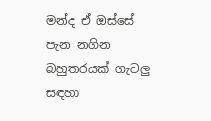මන්ද ඒ ඔස්සේ පැන නගින බහුතරයක් ගැටලු සඳහා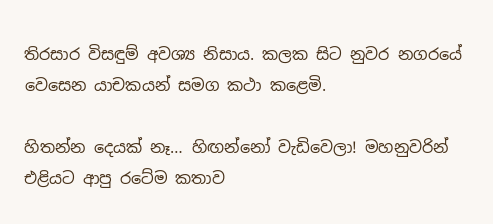තිරසාර විසඳුම් අවශ්‍ය නිසාය. කලක සිට නුවර නගරයේ වෙසෙන යාචකයන් සමග කථා කළෙමි.

හිතන්න දෙයක් නෑ… හිඟන්නෝ වැඩිවෙලා! මහනුවරින් එළියට ආපු රටේම කතාව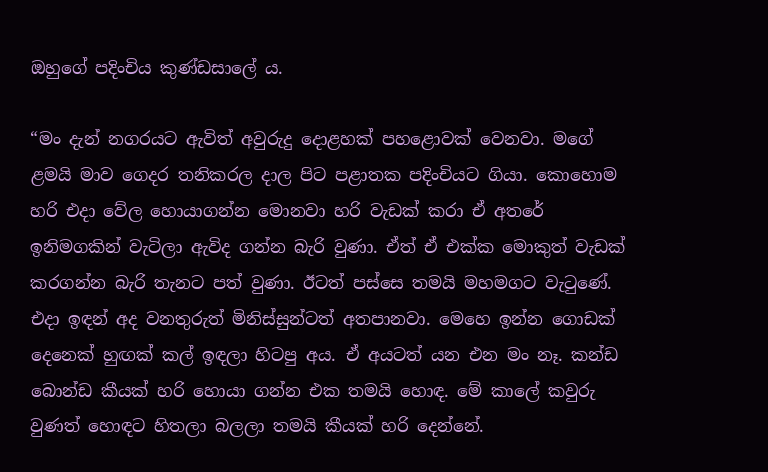ඔහුගේ පදිංචිය කුණ්ඩසාලේ ය.

“මං දැන් නගරයට ඇවිත් අවුරුදු දොළහක් පහළොවක් වෙනවා. මගේ ළමයි මාව ගෙදර තනිකරල දාල පිට පළාතක පදිංචියට ගියා. කොහොම හරි එදා වේල හොයාගන්න මොනවා හරි වැඩක් කරා ඒ අතරේ ඉනිමගකින් වැටිලා ඇවිද ගන්න බැරි වුණා. ඒත් ඒ එක්ක මොකුත් වැඩක් කරගන්න බැරි තැනට පත් වුණා. ඊටත් පස්සෙ තමයි මහමගට වැටුණේ. එදා ඉඳන් අද වනතුරුත් මිනිස්සුන්ටත් අතපානවා. මෙහෙ ඉන්න ගොඩක් දෙනෙක් හුඟක් කල් ඉඳලා හිටපු අය. ඒ අයටත් යන එන මං නෑ. කන්ඩ බොන්ඩ කීයක් හරි හොයා ගන්න එක තමයි හොඳ. මේ කාලේ කවුරු වුණත් හොඳට හිතලා බලලා තමයි කීයක් හරි දෙන්නේ.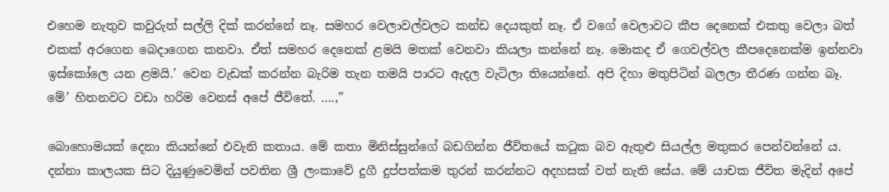එහෙම නැතුව කවුරුත් සල්ලි දික් කරන්නේ නෑ. සමහර වෙලාවල්වලට කන්ඩ දෙයකුත් නෑ. ඒ වගේ වෙලාවට කීප දෙනෙක් එකතු වෙලා බත් එකක් අරගෙන බෙදාගෙන කනවා. ඒත් සමහර දෙනෙක් ළමයි මතක් වෙනවා කියලා කන්නේ නෑ. මොකද ඒ ගෙවල්වල කීපදෙනෙක්ම ඉන්නවා ඉස්කෝලෙ යන ළමයි.’ වෙන වැඩක් කරන්න බැරිම තැන තමයි පාරට ඇදල වැටිලා තියෙන්නේ. අපි දිහා මතුපිටින් බලලා තීරණ ගන්න බෑ. මේ’ හිතනවට වඩා හරිම වෙනස් අපේ ජීවිතේ. ….,”

බොහොමයක් දෙනා කියන්නේ එවැනි කතාය. මේ කතා මිනිස්සුන්ගේ බඩගින්න ජීවිතයේ කටුක බව ඇතුළු සියල්ල මතුකර පෙන්වන්නේ ය. දන්නා කාලයක සිට දියුණුවෙමින් පවතින ශ්‍රී ලංකාවේ දුගී දුප්පත්කම තුරන් කරන්නට අදහසක් වත් නැති සේය. මේ යාචක ජීවිත මැදින් අපේ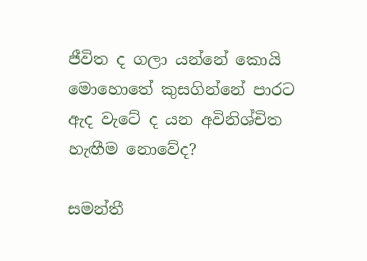ජීවිත ද ගලා යන්නේ කොයි මොහොතේ කුසගින්නේ පාරට ඇද වැටේ ද යන අවිනිශ්චිත හැඟීම නොවේද?

සමන්තී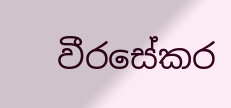වීරසේකර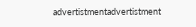advertistmentadvertistment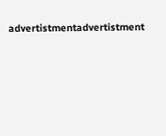advertistmentadvertistment